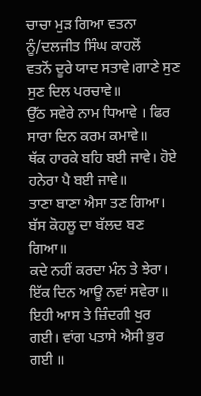ਚਾਚਾ ਮੁੜ ਗਿਆ ਵਤਨਾ ਨੂੰ/ਦਲਜੀਤ ਸਿੰਘ ਕਾਹਲੋਂ
ਵਤਨੋਂ ਦੂਰੇ ਯਾਦ ਸਤਾਵੇ।ਗਾਣੇ ਸੁਣ ਸੁਣ ਦਿਲ ਪਰਚਾਵੇ॥
ਉੱਠ ਸਵੇਰੇ ਨਾਮ ਧਿਆਵੇ । ਫਿਰ ਸਾਰਾ ਦਿਨ ਕਰਮ ਕਮਾਵੇ॥
ਥੱਕ ਹਾਰਕੇ ਬਹਿ ਬਈ ਜਾਵੇ। ਹੋਏ ਹਨੇਰਾ ਪੈ ਬਈ ਜਾਵੇ॥
ਤਾਣਾ ਬਾਣਾ ਐਸਾ ਤਣ ਗਿਆ। ਬੱਸ ਕੋਹਲੂ ਦਾ ਬੱਲਦ ਬਣ ਗਿਆ॥
ਕਦੇ ਨਹੀਂ ਕਰਦਾ ਮੰਨ ਤੇ ਝੇਰਾ। ਇੱਕ ਦਿਨ ਆਊ ਨਵਾਂ ਸਵੇਰਾ॥
ਇਹੀ ਆਸ ਤੇ ਜ਼ਿੰਦਗੀ ਖੁਰ ਗਈ। ਵਾਂਗ ਪਤਾਸੇ ਐਸੀ ਭੁਰ ਗਈ ॥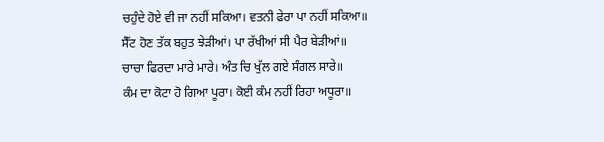ਚਹੁੰਦੇ ਹੋਏ ਵੀ ਜਾ ਨਹੀਂ ਸਕਿਆ। ਵਤਨੀ ਫੇਰਾ ਪਾ ਨਹੀਂ ਸਕਿਆ॥
ਸੈੱਟ ਹੋਣ ਤੱਕ ਬਹੁਤ ਝੇੜੀਆਂ। ਪਾ ਰੱਖੀਆਂ ਸੀ ਪੈਰ ਬੇੜੀਆਂ॥
ਚਾਚਾ ਫਿਰਦਾ ਮਾਰੇ ਮਾਰੇ। ਅੰਤ ਚਿ ਖੁੱਲ ਗਏ ਸੰਗਲ ਸਾਰੇ॥
ਕੰਮ ਦਾ ਕੋਟਾ ਹੋ ਗਿਆ ਪੂਰਾ। ਕੋਈ ਕੰਮ ਨਹੀਂ ਰਿਹਾ ਅਧੂਰਾ॥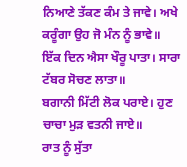ਨਿਆਣੇ ਤੱਕਣ ਕੰਮ ਤੇ ਜਾਵੇ। ਅਖੇ ਕਰੂੰਗਾ ਉਹ ਜੋ ਮੰਨ ਨੂੰ ਭਾਵੇ॥
ਇੱਕ ਦਿਨ ਐਸਾ ਖੌਰੂ ਪਾਤਾ। ਸਾਰਾ ਟੱਬਰ ਸੋਚਣ ਲਾਤਾ॥
ਬਗਾਨੀ ਮਿੱਟੀ ਲੋਕ ਪਰਾਏ। ਹੁਣ ਚਾਚਾ ਮੁੜ ਵਤਨੀ ਜਾਏ॥
ਰਾਤ ਨੂੰ ਸੁੱਤਾ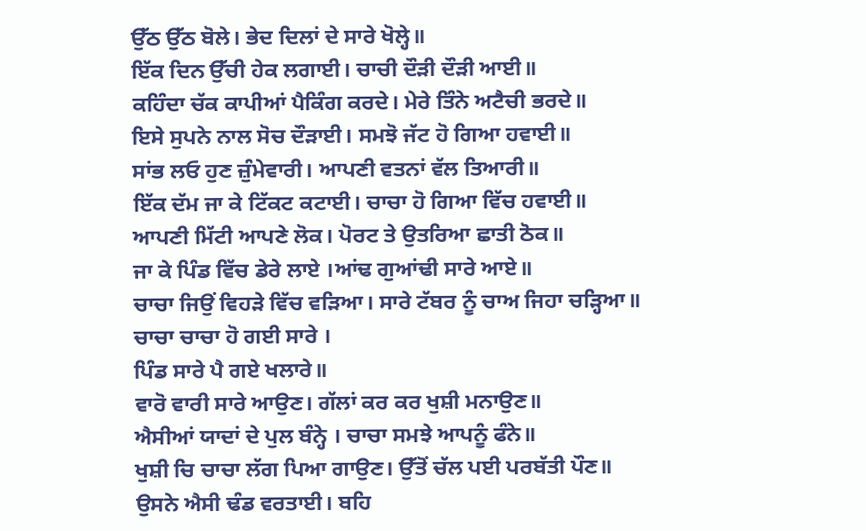ਉੱਠ ਉੱਠ ਬੋਲੇ। ਭੇਦ ਦਿਲਾਂ ਦੇ ਸਾਰੇ ਖੋਲ੍ਹੇ॥
ਇੱਕ ਦਿਨ ਉੱਚੀ ਹੇਕ ਲਗਾਈ। ਚਾਚੀ ਦੌੜੀ ਦੌੜੀ ਆਈ॥
ਕਹਿੰਦਾ ਚੱਕ ਕਾਪੀਆਂ ਪੈਕਿੰਗ ਕਰਦੇ। ਮੇਰੇ ਤਿੰਨੇ ਅਟੈਚੀ ਭਰਦੇ॥
ਇਸੇ ਸੁਪਨੇ ਨਾਲ ਸੋਚ ਦੌੜਾਈ। ਸਮਝੋ ਜੱਟ ਹੋ ਗਿਆ ਹਵਾਈ॥
ਸਾਂਭ ਲਓ ਹੁਣ ਜ਼ੁੰਮੇਵਾਰੀ। ਆਪਣੀ ਵਤਨਾਂ ਵੱਲ ਤਿਆਰੀ॥
ਇੱਕ ਦੱਮ ਜਾ ਕੇ ਟਿੱਕਟ ਕਟਾਈ। ਚਾਚਾ ਹੋ ਗਿਆ ਵਿੱਚ ਹਵਾਈ॥
ਆਪਣੀ ਮਿੱਟੀ ਆਪਣੇ ਲੋਕ। ਪੋਰਟ ਤੇ ਉਤਰਿਆ ਛਾਤੀ ਠੋਕ॥
ਜਾ ਕੇ ਪਿੰਡ ਵਿੱਚ ਡੇਰੇ ਲਾਏ ।ਆਂਢ ਗੁਆਂਢੀ ਸਾਰੇ ਆਏ॥
ਚਾਚਾ ਜਿਉਂ ਵਿਹੜੇ ਵਿੱਚ ਵੜਿਆ। ਸਾਰੇ ਟੱਬਰ ਨੂੰ ਚਾਅ ਜਿਹਾ ਚੜ੍ਹਿਆ॥
ਚਾਚਾ ਚਾਚਾ ਹੋ ਗਈ ਸਾਰੇ ।
ਪਿੰਡ ਸਾਰੇ ਪੈ ਗਏ ਖਲਾਰੇ॥
ਵਾਰੋ ਵਾਰੀ ਸਾਰੇ ਆਉਣ। ਗੱਲਾਂ ਕਰ ਕਰ ਖੁਸ਼ੀ ਮਨਾਉਣ॥
ਐਸੀਆਂ ਯਾਦਾਂ ਦੇ ਪੁਲ ਬੰਨ੍ਹੇ । ਚਾਚਾ ਸਮਝੇ ਆਪਨੂੰ ਫੰਨੇ॥
ਖੁਸ਼ੀ ਚਿ ਚਾਚਾ ਲੱਗ ਪਿਆ ਗਾਉਣ। ਉੱਤੋਂ ਚੱਲ ਪਈ ਪਰਬੱਤੀ ਪੌਣ॥
ਉਸਨੇ ਐਸੀ ਢੰਡ ਵਰਤਾਈ। ਬਹਿ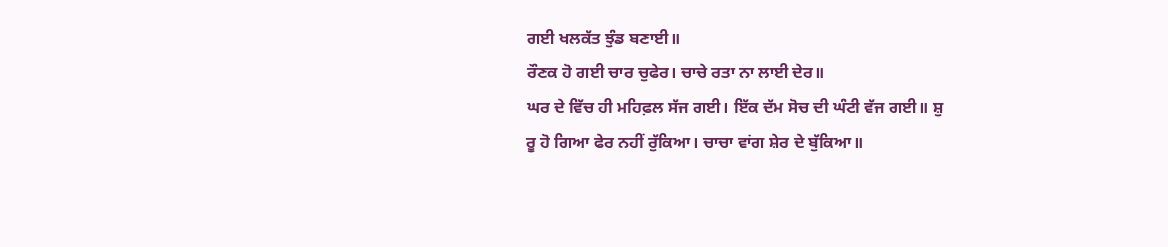ਗਈ ਖਲਕੱਤ ਝੁੰਡ ਬਣਾਈ॥
ਰੌਣਕ ਹੋ ਗਈ ਚਾਰ ਚੁਫੇਰ। ਚਾਚੇ ਰਤਾ ਨਾ ਲਾਈ ਦੇਰ॥
ਘਰ ਦੇ ਵਿੱਚ ਹੀ ਮਹਿਫ਼ਲ ਸੱਜ ਗਈ। ਇੱਕ ਦੱਮ ਸੋਚ ਦੀ ਘੰਟੀ ਵੱਜ ਗਈ॥ ਸ਼ੁ
ਰੂ ਹੋ ਗਿਆ ਫੇਰ ਨਹੀਂ ਰੁੱਕਿਆ। ਚਾਚਾ ਵਾਂਗ ਸ਼ੇਰ ਦੇ ਬੁੱਕਿਆ॥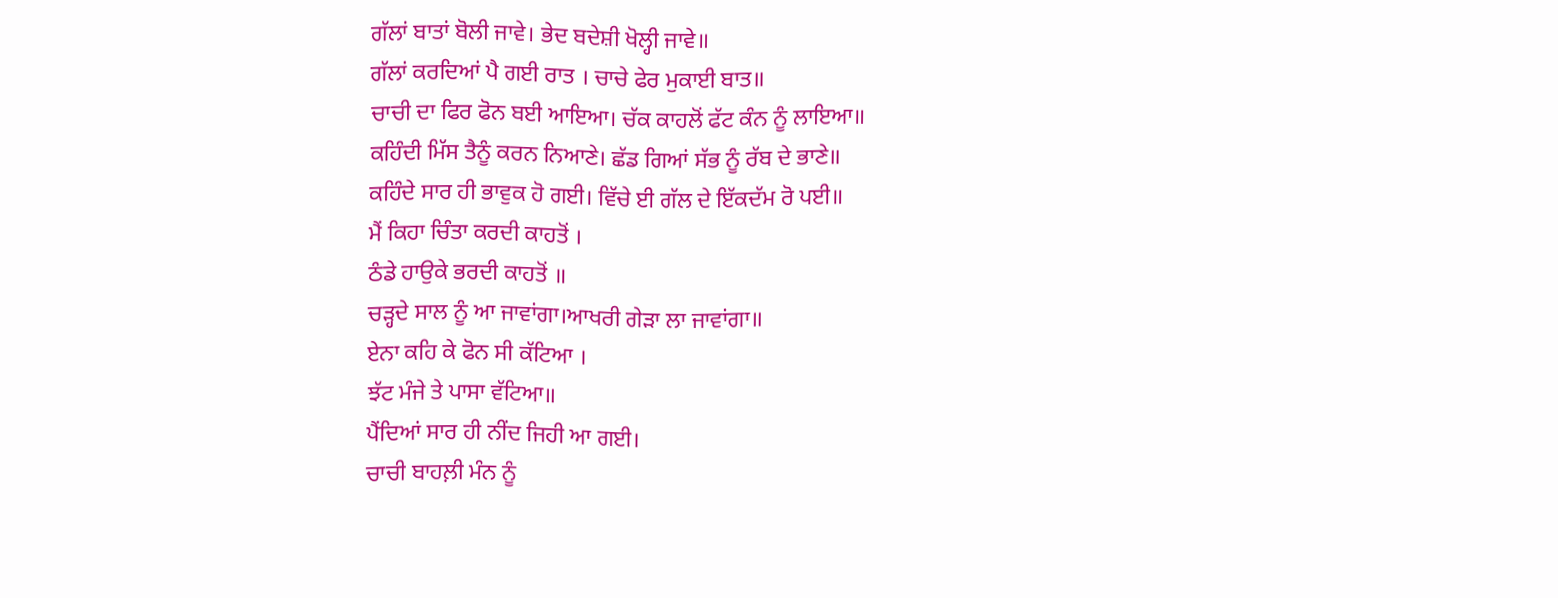ਗੱਲਾਂ ਬਾਤਾਂ ਬੋਲੀ ਜਾਵੇ। ਭੇਦ ਬਦੇਸ਼ੀ ਖੋਲ੍ਹੀ ਜਾਵੇ॥
ਗੱਲਾਂ ਕਰਦਿਆਂ ਪੈ ਗਈ ਰਾਤ । ਚਾਚੇ ਫੇਰ ਮੁਕਾਈ ਬਾਤ॥
ਚਾਚੀ ਦਾ ਫਿਰ ਫੋਨ ਬਈ ਆਇਆ। ਚੱਕ ਕਾਹਲੋਂ ਫੱਟ ਕੰਨ ਨੂੰ ਲਾਇਆ॥
ਕਹਿੰਦੀ ਮਿੱਸ ਤੈਨੂੰ ਕਰਨ ਨਿਆਣੇ। ਛੱਡ ਗਿਆਂ ਸੱਭ ਨੂੰ ਰੱਬ ਦੇ ਭਾਣੇ॥
ਕਹਿੰਦੇ ਸਾਰ ਹੀ ਭਾਵੁਕ ਹੋ ਗਈ। ਵਿੱਚੇ ਈ ਗੱਲ ਦੇ ਇੱਕਦੱਮ ਰੋ ਪਈ॥
ਮੈਂ ਕਿਹਾ ਚਿੰਤਾ ਕਰਦੀ ਕਾਹਤੋਂ ।
ਠੰਡੇ ਹਾਉਕੇ ਭਰਦੀ ਕਾਹਤੋਂ ॥
ਚੜ੍ਹਦੇ ਸਾਲ ਨੂੰ ਆ ਜਾਵਾਂਗਾ।ਆਖਰੀ ਗੇੜਾ ਲਾ ਜਾਵਾਂਗਾ॥
ਏਨਾ ਕਹਿ ਕੇ ਫੋਨ ਸੀ ਕੱਟਿਆ ।
ਝੱਟ ਮੰਜੇ ਤੇ ਪਾਸਾ ਵੱਟਿਆ॥
ਪੈਂਦਿਆਂ ਸਾਰ ਹੀ ਨੀਂਦ ਜਿਹੀ ਆ ਗਈ।
ਚਾਚੀ ਬਾਹਲ਼ੀ ਮੰਨ ਨੂੰ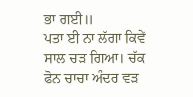ਭਾ ਗਈ॥
ਪਤਾ ਈ ਨਾ ਲੱਗਾ ਕਿਵੇਂ ਸਾਲ ਚੜ ਗਿਆ। ਚੱਕ ਫੋਨ ਚਾਚਾ ਅੰਦਰ ਵੜ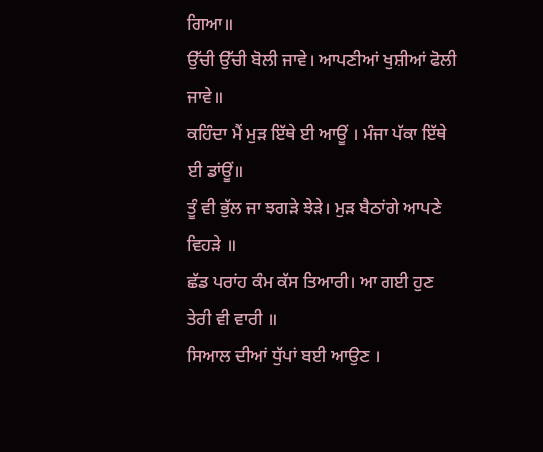ਗਿਆ॥
ਉੱਚੀ ਉੱਚੀ ਬੋਲੀ ਜਾਵੇ। ਆਪਣੀਆਂ ਖੁਸ਼ੀਆਂ ਫੋਲੀ ਜਾਵੇ॥
ਕਹਿੰਦਾ ਮੈਂ ਮੁੜ ਇੱਥੇ ਈ ਆਊਂ । ਮੰਜਾ ਪੱਕਾ ਇੱਥੇ ਈ ਡਾਂਊਂ॥
ਤੂੰ ਵੀ ਭੁੱਲ ਜਾ ਝਗੜੇ ਝੇੜੇ। ਮੁੜ ਬੈਠਾਂਗੇ ਆਪਣੇ ਵਿਹੜੇ ॥
ਛੱਡ ਪਰਾਂਹ ਕੰਮ ਕੱਸ ਤਿਆਰੀ। ਆ ਗਈ ਹੁਣ ਤੇਰੀ ਵੀ ਵਾਰੀ ॥
ਸਿਆਲ ਦੀਆਂ ਧੁੱਪਾਂ ਬਈ ਆਉਣ ।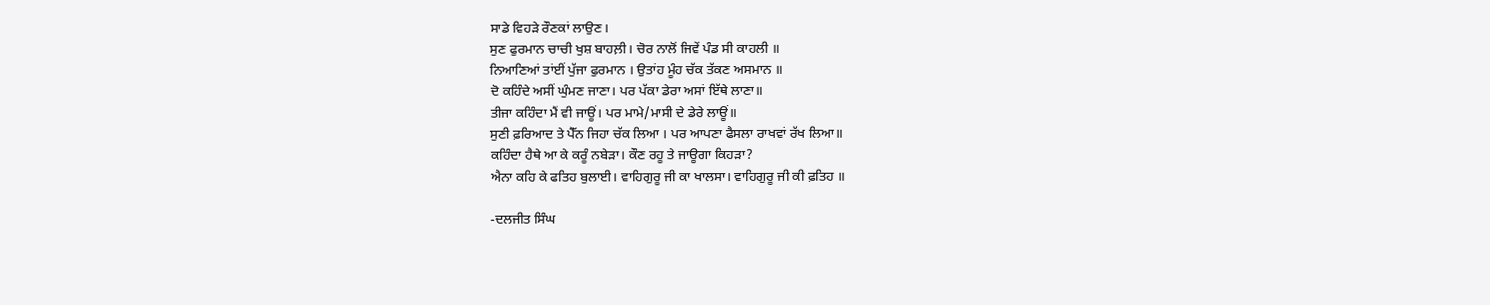ਸਾਡੇ ਵਿਹੜੇ ਰੌਣਕਾਂ ਲਾਉਣ।
ਸੁਣ ਫੁਰਮਾਨ ਚਾਚੀ ਖੁਸ਼ ਬਾਹਲ਼ੀ। ਚੋਰ ਨਾਲੋਂ ਜਿਵੇਂ ਪੰਡ ਸੀ ਕਾਹਲੀ ॥
ਨਿਆਣਿਆਂ ਤਾਂਈਂ ਪੁੱਜਾ ਫੁਰਮਾਨ । ਉਤਾਂਹ ਮੂੰਹ ਚੱਕ ਤੱਕਣ ਅਸਮਾਨ ॥
ਦੋ ਕਹਿੰਦੇ ਅਸੀਂ ਘੁੰਮਣ ਜਾਣਾ। ਪਰ ਪੱਕਾ ਡੇਰਾ ਅਸਾਂ ਇੱਥੇ ਲਾਣਾ॥
ਤੀਜਾ ਕਹਿੰਦਾ ਮੈਂ ਵੀ ਜਾਊਂ। ਪਰ ਮਾਮੇ/ਮਾਸੀ ਦੇ ਡੇਰੇ ਲਾਊਂ॥
ਸੁਣੀ ਫ਼ਰਿਆਦ ਤੇ ਪੈੱਨ ਜਿਹਾ ਚੱਕ ਲਿਆ । ਪਰ ਆਪਣਾ ਫੈਸਲਾ ਰਾਖਵਾਂ ਰੱਖ ਲਿਆ॥
ਕਹਿੰਦਾ ਹੈਥੇ ਆ ਕੇ ਕਰੂੰ ਨਬੇੜਾ। ਕੌਣ ਰਹੂ ਤੇ ਜਾਊਗਾ ਕਿਹੜਾ?
ਐਨਾ ਕਹਿ ਕੇ ਫਤਿਹ ਬੁਲਾਈ। ਵਾਹਿਗੁਰੂ ਜੀ ਕਾ ਖਾਲਸਾ। ਵਾਹਿਗੁਰੂ ਜੀ ਕੀ ਫ਼ਤਿਹ ॥

-ਦਲਜੀਤ ਸਿੰਘ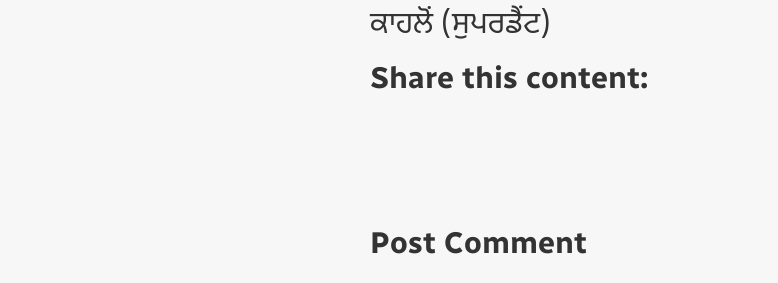ਕਾਹਲੋਂ (ਸੁਪਰਡੈਂਟ)
Share this content:


Post Comment